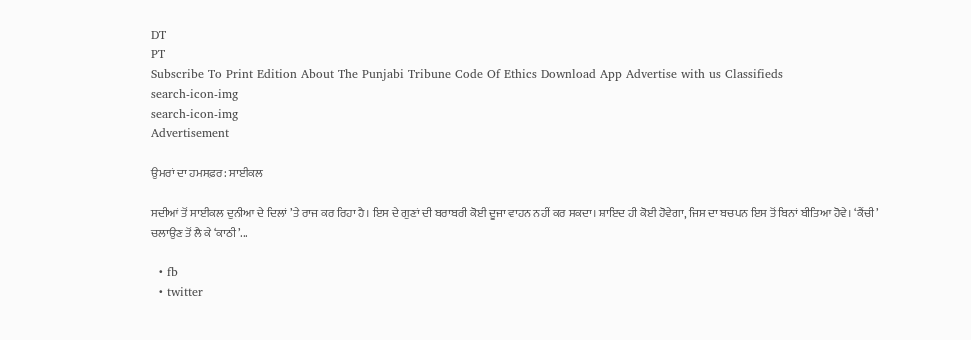DT
PT
Subscribe To Print Edition About The Punjabi Tribune Code Of Ethics Download App Advertise with us Classifieds
search-icon-img
search-icon-img
Advertisement

ਉਮਰਾਂ ਦਾ ਹਮਸਫ਼ਰ: ਸਾਈਕਲ

ਸਦੀਆਂ ਤੋਂ ਸਾਈਕਲ ਦੁਨੀਆ ਦੇ ਦਿਲਾਂ ’ਤੇ ਰਾਜ ਕਰ ਰਿਹਾ ਹੈ। ਇਸ ਦੇ ਗੁਣਾਂ ਦੀ ਬਰਾਬਰੀ ਕੋਈ ਦੂਜਾ ਵਾਹਨ ਨਹੀਂ ਕਰ ਸਕਦਾ। ਸ਼ਾਇਦ ਹੀ ਕੋਈ ਹੋਵੇਗਾ, ਜਿਸ ਦਾ ਬਚਪਨ ਇਸ ਤੋਂ ਬਿਨਾਂ ਬੀਤਿਆ ਹੋਵੇ। ‘ਕੈਂਚੀ’ ਚਲਾਉਣ ਤੋਂ ਲੈ ਕੇ ‘ਕਾਠੀ’...

  • fb
  • twitter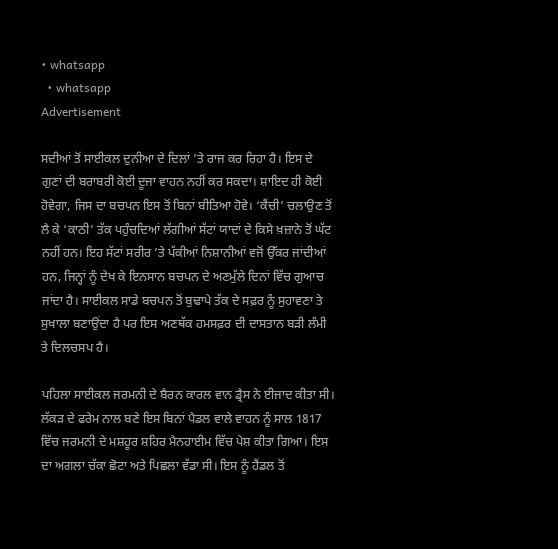• whatsapp
  • whatsapp
Advertisement

ਸਦੀਆਂ ਤੋਂ ਸਾਈਕਲ ਦੁਨੀਆ ਦੇ ਦਿਲਾਂ ’ਤੇ ਰਾਜ ਕਰ ਰਿਹਾ ਹੈ। ਇਸ ਦੇ ਗੁਣਾਂ ਦੀ ਬਰਾਬਰੀ ਕੋਈ ਦੂਜਾ ਵਾਹਨ ਨਹੀਂ ਕਰ ਸਕਦਾ। ਸ਼ਾਇਦ ਹੀ ਕੋਈ ਹੋਵੇਗਾ, ਜਿਸ ਦਾ ਬਚਪਨ ਇਸ ਤੋਂ ਬਿਨਾਂ ਬੀਤਿਆ ਹੋਵੇ। ‘ਕੈਂਚੀ’ ਚਲਾਉਣ ਤੋਂ ਲੈ ਕੇ ‘ਕਾਠੀ’ ਤੱਕ ਪਹੁੰਚਦਿਆਂ ਲੱਗੀਆਂ ਸੱਟਾਂ ਯਾਦਾਂ ਦੇ ਕਿਸੇ ਖ਼ਜ਼ਾਨੇ ਤੋਂ ਘੱਟ ਨਹੀਂ ਹਨ। ਇਹ ਸੱਟਾਂ ਸਰੀਰ ’ਤੇ ਪੱਕੀਆਂ ਨਿਸ਼ਾਨੀਆਂ ਵਜੋਂ ਉੱਕਰ ਜਾਂਦੀਆਂ ਹਨ, ਜਿਨ੍ਹਾਂ ਨੂੰ ਦੇਖ ਕੇ ਇਨਸਾਨ ਬਚਪਨ ਦੇ ਅਣਮੁੱਲੇ ਦਿਨਾਂ ਵਿੱਚ ਗੁਆਚ ਜਾਂਦਾ ਹੈ। ਸਾਈਕਲ ਸਾਡੇ ਬਚਪਨ ਤੋਂ ਬੁਢਾਪੇ ਤੱਕ ਦੇ ਸਫ਼ਰ ਨੂੰ ਸੁਹਾਵਣਾ ਤੇ ਸੁਖਾਲਾ ਬਣਾਉਂਦਾ ਹੈ ਪਰ ਇਸ ਅਣਥੱਕ ਹਮਸਫ਼ਰ ਦੀ ਦਾਸਤਾਨ ਬੜੀ ਲੰਮੀ ਤੇ ਦਿਲਚਸਪ ਹੈ।

ਪਹਿਲਾ ਸਾਈਕਲ ਜਰਮਨੀ ਦੇ ਬੈਰਨ ਕਾਰਲ ਵਾਨ ਡ੍ਰੈਸ ਨੇ ਈਜਾਦ ਕੀਤਾ ਸੀ। ਲੱਕੜ ਦੇ ਫਰੇਮ ਨਾਲ ਬਣੇ ਇਸ ਬਿਨਾਂ ਪੈਡਲ ਵਾਲੇ ਵਾਹਨ ਨੂੰ ਸਾਲ 1817 ਵਿੱਚ ਜਰਮਨੀ ਦੇ ਮਸ਼ਹੂਰ ਸ਼ਹਿਰ ਮੈਨਹਾਈਮ ਵਿੱਚ ਪੇਸ਼ ਕੀਤਾ ਗਿਆ। ਇਸ ਦਾ ਅਗਲਾ ਚੱਕਾ ਛੋਟਾ ਅਤੇ ਪਿਛਲਾ ਵੱਡਾ ਸੀ। ਇਸ ਨੂੰ ਹੈਂਡਲ ਤੋਂ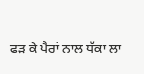ਫੜ ਕੇ ਪੈਰਾਂ ਨਾਲ ਧੱਕਾ ਲਾ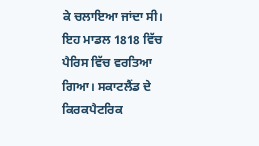ਕੇ ਚਲਾਇਆ ਜਾਂਦਾ ਸੀ। ਇਹ ਮਾਡਲ 1818 ਵਿੱਚ ਪੈਰਿਸ ਵਿੱਚ ਵਰਤਿਆ ਗਿਆ। ਸਕਾਟਲੈਂਡ ਦੇ ਕਿਰਕਪੈਟਰਿਕ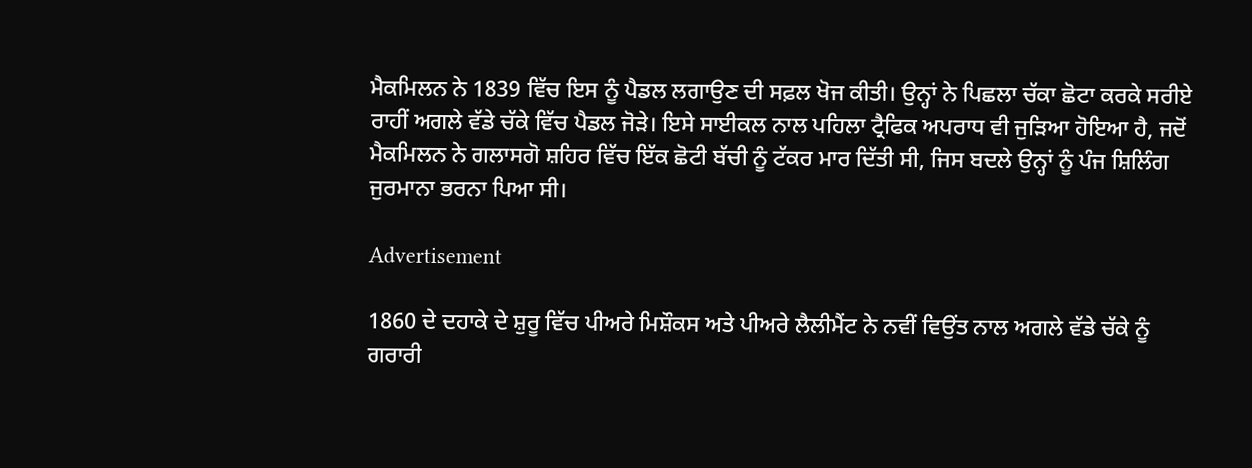ਮੈਕਮਿਲਨ ਨੇ 1839 ਵਿੱਚ ਇਸ ਨੂੰ ਪੈਡਲ ਲਗਾਉਣ ਦੀ ਸਫ਼ਲ ਖੋਜ ਕੀਤੀ। ਉਨ੍ਹਾਂ ਨੇ ਪਿਛਲਾ ਚੱਕਾ ਛੋਟਾ ਕਰਕੇ ਸਰੀਏ ਰਾਹੀਂ ਅਗਲੇ ਵੱਡੇ ਚੱਕੇ ਵਿੱਚ ਪੈਡਲ ਜੋੜੇ। ਇਸੇ ਸਾਈਕਲ ਨਾਲ ਪਹਿਲਾ ਟ੍ਰੈਫਿਕ ਅਪਰਾਧ ਵੀ ਜੁੜਿਆ ਹੋਇਆ ਹੈ, ਜਦੋਂ ਮੈਕਮਿਲਨ ਨੇ ਗਲਾਸਗੋ ਸ਼ਹਿਰ ਵਿੱਚ ਇੱਕ ਛੋਟੀ ਬੱਚੀ ਨੂੰ ਟੱਕਰ ਮਾਰ ਦਿੱਤੀ ਸੀ, ਜਿਸ ਬਦਲੇ ਉਨ੍ਹਾਂ ਨੂੰ ਪੰਜ ਸ਼ਿਲਿੰਗ ਜੁਰਮਾਨਾ ਭਰਨਾ ਪਿਆ ਸੀ।

Advertisement

1860 ਦੇ ਦਹਾਕੇ ਦੇ ਸ਼ੁਰੂ ਵਿੱਚ ਪੀਅਰੇ ਮਿਸ਼ੌਕਸ ਅਤੇ ਪੀਅਰੇ ਲੈਲੀਮੈਂਟ ਨੇ ਨਵੀਂ ਵਿਉਂਤ ਨਾਲ ਅਗਲੇ ਵੱਡੇ ਚੱਕੇ ਨੂੰ ਗਰਾਰੀ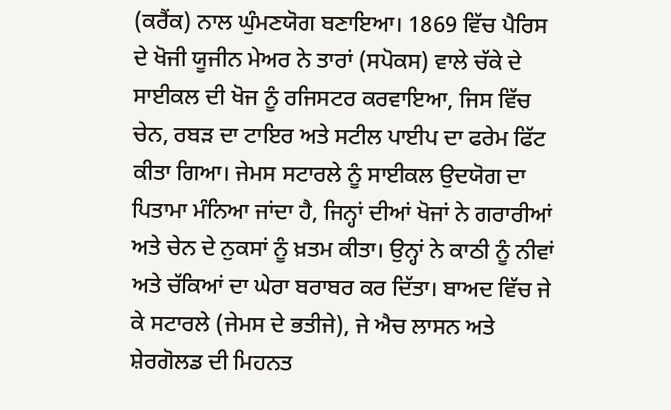(ਕਰੈਂਕ) ਨਾਲ ਘੁੰਮਣਯੋਗ ਬਣਾਇਆ। 1869 ਵਿੱਚ ਪੈਰਿਸ ਦੇ ਖੋਜੀ ਯੂਜੀਨ ਮੇਅਰ ਨੇ ਤਾਰਾਂ (ਸਪੋਕਸ) ਵਾਲੇ ਚੱਕੇ ਦੇ ਸਾਈਕਲ ਦੀ ਖੋਜ ਨੂੰ ਰਜਿਸਟਰ ਕਰਵਾਇਆ, ਜਿਸ ਵਿੱਚ ਚੇਨ, ਰਬੜ ਦਾ ਟਾਇਰ ਅਤੇ ਸਟੀਲ ਪਾਈਪ ਦਾ ਫਰੇਮ ਫਿੱਟ ਕੀਤਾ ਗਿਆ। ਜੇਮਸ ਸਟਾਰਲੇ ਨੂੰ ਸਾਈਕਲ ਉਦਯੋਗ ਦਾ ਪਿਤਾਮਾ ਮੰਨਿਆ ਜਾਂਦਾ ਹੈ, ਜਿਨ੍ਹਾਂ ਦੀਆਂ ਖੋਜਾਂ ਨੇ ਗਰਾਰੀਆਂ ਅਤੇ ਚੇਨ ਦੇ ਨੁਕਸਾਂ ਨੂੰ ਖ਼ਤਮ ਕੀਤਾ। ਉਨ੍ਹਾਂ ਨੇ ਕਾਠੀ ਨੂੰ ਨੀਵਾਂ ਅਤੇ ਚੱਕਿਆਂ ਦਾ ਘੇਰਾ ਬਰਾਬਰ ਕਰ ਦਿੱਤਾ। ਬਾਅਦ ਵਿੱਚ ਜੇ ਕੇ ਸਟਾਰਲੇ (ਜੇਮਸ ਦੇ ਭਤੀਜੇ), ਜੇ ਐਚ ਲਾਸਨ ਅਤੇ ਸ਼ੇਰਗੋਲਡ ਦੀ ਮਿਹਨਤ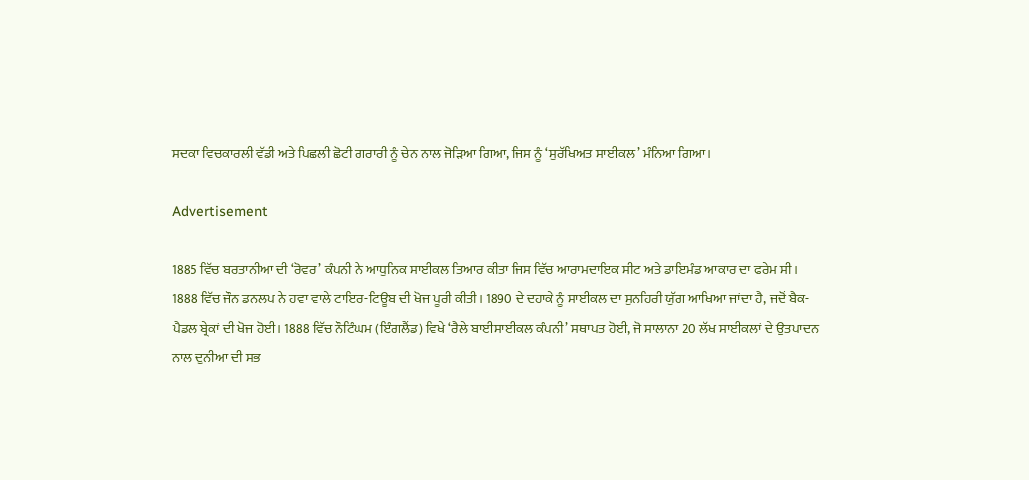ਸਦਕਾ ਵਿਚਕਾਰਲੀ ਵੱਡੀ ਅਤੇ ਪਿਛਲੀ ਛੋਟੀ ਗਰਾਰੀ ਨੂੰ ਚੇਨ ਨਾਲ ਜੋੜਿਆ ਗਿਆ, ਜਿਸ ਨੂੰ ‘ਸੁਰੱਖਿਅਤ ਸਾਈਕਲ’ ਮੰਨਿਆ ਗਿਆ।

Advertisement

1885 ਵਿੱਚ ਬਰਤਾਨੀਆ ਦੀ ‘ਰੋਵਰ’ ਕੰਪਨੀ ਨੇ ਆਧੁਨਿਕ ਸਾਈਕਲ ਤਿਆਰ ਕੀਤਾ ਜਿਸ ਵਿੱਚ ਆਰਾਮਦਾਇਕ ਸੀਟ ਅਤੇ ਡਾਇਮੰਡ ਆਕਾਰ ਦਾ ਫਰੇਮ ਸੀ। 1888 ਵਿੱਚ ਜੌਨ ਡਨਲਪ ਨੇ ਹਵਾ ਵਾਲੇ ਟਾਇਰ-ਟਿਊਬ ਦੀ ਖੋਜ ਪੂਰੀ ਕੀਤੀ। 1890 ਦੇ ਦਹਾਕੇ ਨੂੰ ਸਾਈਕਲ ਦਾ ਸੁਨਹਿਰੀ ਯੁੱਗ ਆਖਿਆ ਜਾਂਦਾ ਹੈ, ਜਦੋਂ ਬੈਕ-ਪੈਡਲ ਬ੍ਰੇਕਾਂ ਦੀ ਖੋਜ ਹੋਈ। 1888 ਵਿੱਚ ਨੌਟਿੰਘਮ (ਇੰਗਲੈਂਡ) ਵਿਖੇ ‘ਰੈਲੇ ਬਾਈਸਾਈਕਲ ਕੰਪਨੀ’ ਸਥਾਪਤ ਹੋਈ, ਜੋ ਸਾਲਾਨਾ 20 ਲੱਖ ਸਾਈਕਲਾਂ ਦੇ ਉਤਪਾਦਨ ਨਾਲ ਦੁਨੀਆ ਦੀ ਸਭ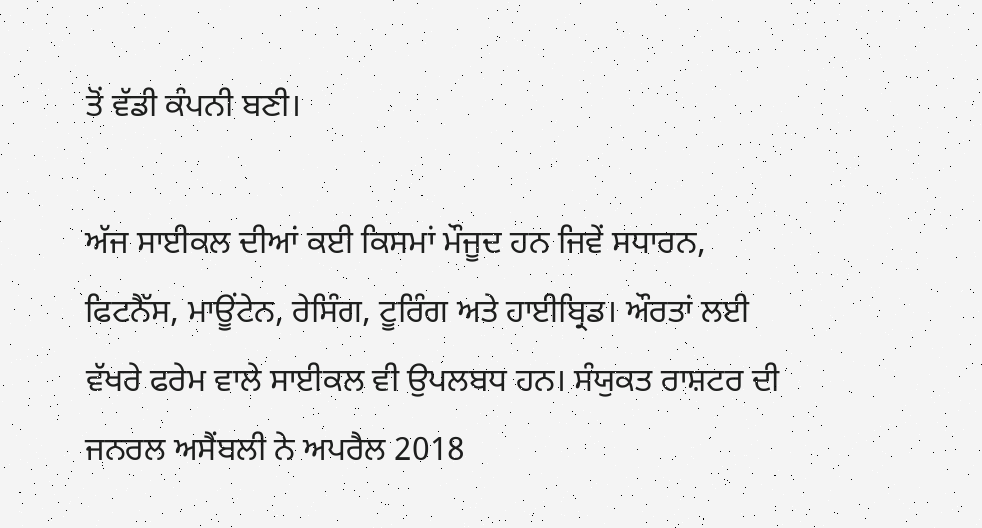ਤੋਂ ਵੱਡੀ ਕੰਪਨੀ ਬਣੀ।

ਅੱਜ ਸਾਈਕਲ ਦੀਆਂ ਕਈ ਕਿਸਮਾਂ ਮੌਜੂਦ ਹਨ ਜਿਵੇਂ ਸਧਾਰਨ, ਫਿਟਨੈੱਸ, ਮਾਊਂਟੇਨ, ਰੇਸਿੰਗ, ਟੂਰਿੰਗ ਅਤੇ ਹਾਈਬ੍ਰਿਡ। ਔਰਤਾਂ ਲਈ ਵੱਖਰੇ ਫਰੇਮ ਵਾਲੇ ਸਾਈਕਲ ਵੀ ਉਪਲਬਧ ਹਨ। ਸੰਯੁਕਤ ਰਾਸ਼ਟਰ ਦੀ ਜਨਰਲ ਅਸੈਂਬਲੀ ਨੇ ਅਪਰੈਲ 2018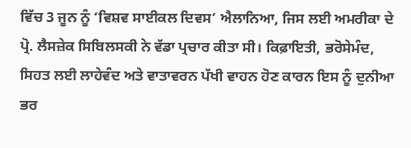ਵਿੱਚ 3 ਜੂਨ ਨੂੰ ‘ਵਿਸ਼ਵ ਸਾਈਕਲ ਦਿਵਸ’ ਐਲਾਨਿਆ, ਜਿਸ ਲਈ ਅਮਰੀਕਾ ਦੇ ਪ੍ਰੋ. ਲੈਸਜ਼ੇਕ ਸਿਬਿਲਸਕੀ ਨੇ ਵੱਡਾ ਪ੍ਰਚਾਰ ਕੀਤਾ ਸੀ। ਕਿਫ਼ਾਇਤੀ, ਭਰੋਸੇਮੰਦ, ਸਿਹਤ ਲਈ ਲਾਹੇਵੰਦ ਅਤੇ ਵਾਤਾਵਰਨ ਪੱਖੀ ਵਾਹਨ ਹੋਣ ਕਾਰਨ ਇਸ ਨੂੰ ਦੁਨੀਆ ਭਰ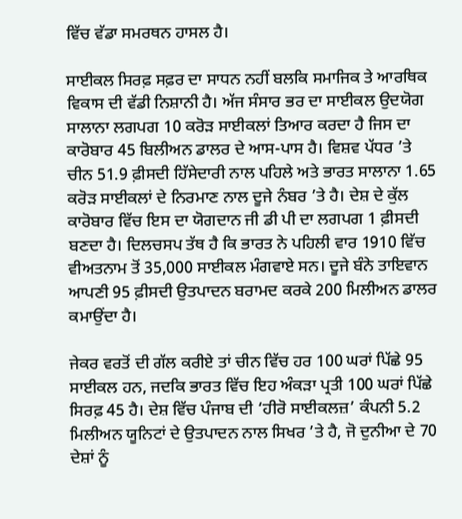ਵਿੱਚ ਵੱਡਾ ਸਮਰਥਨ ਹਾਸਲ ਹੈ।

ਸਾਈਕਲ ਸਿਰਫ਼ ਸਫ਼ਰ ਦਾ ਸਾਧਨ ਨਹੀਂ ਬਲਕਿ ਸਮਾਜਿਕ ਤੇ ਆਰਥਿਕ ਵਿਕਾਸ ਦੀ ਵੱਡੀ ਨਿਸ਼ਾਨੀ ਹੈ। ਅੱਜ ਸੰਸਾਰ ਭਰ ਦਾ ਸਾਈਕਲ ਉਦਯੋਗ ਸਾਲਾਨਾ ਲਗਪਗ 10 ਕਰੋੜ ਸਾਈਕਲਾਂ ਤਿਆਰ ਕਰਦਾ ਹੈ ਜਿਸ ਦਾ ਕਾਰੋਬਾਰ 45 ਬਿਲੀਅਨ ਡਾਲਰ ਦੇ ਆਸ-ਪਾਸ ਹੈ। ਵਿਸ਼ਵ ਪੱਧਰ ’ਤੇ ਚੀਨ 51.9 ਫ਼ੀਸਦੀ ਹਿੱਸੇਦਾਰੀ ਨਾਲ ਪਹਿਲੇ ਅਤੇ ਭਾਰਤ ਸਾਲਾਨਾ 1.65 ਕਰੋੜ ਸਾਈਕਲਾਂ ਦੇ ਨਿਰਮਾਣ ਨਾਲ ਦੂਜੇ ਨੰਬਰ ’ਤੇ ਹੈ। ਦੇਸ਼ ਦੇ ਕੁੱਲ ਕਾਰੋਬਾਰ ਵਿੱਚ ਇਸ ਦਾ ਯੋਗਦਾਨ ਜੀ ਡੀ ਪੀ ਦਾ ਲਗਪਗ 1 ਫ਼ੀਸਦੀ ਬਣਦਾ ਹੈ। ਦਿਲਚਸਪ ਤੱਥ ਹੈ ਕਿ ਭਾਰਤ ਨੇ ਪਹਿਲੀ ਵਾਰ 1910 ਵਿੱਚ ਵੀਅਤਨਾਮ ਤੋਂ 35,000 ਸਾਈਕਲ ਮੰਗਵਾਏ ਸਨ। ਦੂਜੇ ਬੰਨੇ ਤਾਇਵਾਨ ਆਪਣੀ 95 ਫ਼ੀਸਦੀ ਉਤਪਾਦਨ ਬਰਾਮਦ ਕਰਕੇ 200 ਮਿਲੀਅਨ ਡਾਲਰ ਕਮਾਉਂਦਾ ਹੈ।

ਜੇਕਰ ਵਰਤੋਂ ਦੀ ਗੱਲ ਕਰੀਏ ਤਾਂ ਚੀਨ ਵਿੱਚ ਹਰ 100 ਘਰਾਂ ਪਿੱਛੇ 95 ਸਾਈਕਲ ਹਨ, ਜਦਕਿ ਭਾਰਤ ਵਿੱਚ ਇਹ ਅੰਕੜਾ ਪ੍ਰਤੀ 100 ਘਰਾਂ ਪਿੱਛੇ ਸਿਰਫ਼ 45 ਹੈ। ਦੇਸ਼ ਵਿੱਚ ਪੰਜਾਬ ਦੀ ‘ਹੀਰੋ ਸਾਈਕਲਜ਼’ ਕੰਪਨੀ 5.2 ਮਿਲੀਅਨ ਯੂਨਿਟਾਂ ਦੇ ਉਤਪਾਦਨ ਨਾਲ ਸਿਖਰ ’ਤੇ ਹੈ, ਜੋ ਦੁਨੀਆ ਦੇ 70 ਦੇਸ਼ਾਂ ਨੂੰ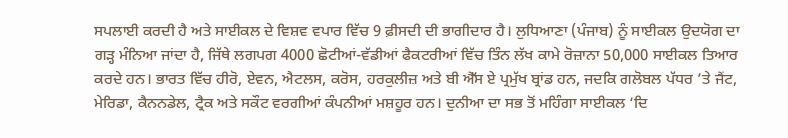ਸਪਲਾਈ ਕਰਦੀ ਹੈ ਅਤੇ ਸਾਈਕਲ ਦੇ ਵਿਸ਼ਵ ਵਪਾਰ ਵਿੱਚ 9 ਫ਼ੀਸਦੀ ਦੀ ਭਾਗੀਦਾਰ ਹੈ। ਲੁਧਿਆਣਾ (ਪੰਜਾਬ) ਨੂੰ ਸਾਈਕਲ ਉਦਯੋਗ ਦਾ ਗੜ੍ਹ ਮੰਨਿਆ ਜਾਂਦਾ ਹੈ, ਜਿੱਥੇ ਲਗਪਗ 4000 ਛੋਟੀਆਂ-ਵੱਡੀਆਂ ਫੈਕਟਰੀਆਂ ਵਿੱਚ ਤਿੰਨ ਲੱਖ ਕਾਮੇ ਰੋਜ਼ਾਨਾ 50,000 ਸਾਈਕਲ ਤਿਆਰ ਕਰਦੇ ਹਨ। ਭਾਰਤ ਵਿੱਚ ਹੀਰੋ, ਏਵਨ, ਐਟਲਸ, ਕਰੋਸ, ਹਰਕੁਲੀਜ਼ ਅਤੇ ਬੀ ਐੱਸ ਏ ਪ੍ਰਮੁੱਖ ਬ੍ਰਾਂਡ ਹਨ, ਜਦਕਿ ਗਲੋਬਲ ਪੱਧਰ ’ਤੇ ਜੈਂਟ, ਮੇਰਿਡਾ, ਕੈਨਨਡੇਲ, ਟ੍ਰੈਕ ਅਤੇ ਸਕੌਟ ਵਰਗੀਆਂ ਕੰਪਨੀਆਂ ਮਸ਼ਹੂਰ ਹਨ। ਦੁਨੀਆ ਦਾ ਸਭ ਤੋਂ ਮਹਿੰਗਾ ਸਾਈਕਲ ‘ਦਿ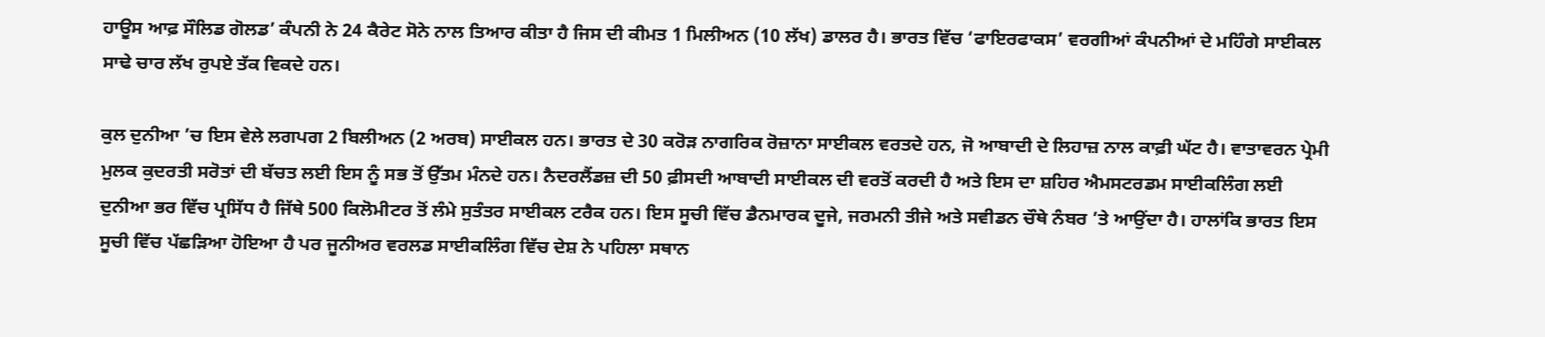ਹਾਊਸ ਆਫ਼ ਸੌਲਿਡ ਗੋਲਡ’ ਕੰਪਨੀ ਨੇ 24 ਕੈਰੇਟ ਸੋਨੇ ਨਾਲ ਤਿਆਰ ਕੀਤਾ ਹੈ ਜਿਸ ਦੀ ਕੀਮਤ 1 ਮਿਲੀਅਨ (10 ਲੱਖ) ਡਾਲਰ ਹੈ। ਭਾਰਤ ਵਿੱਚ ‘ਫਾਇਰਫਾਕਸ’ ਵਰਗੀਆਂ ਕੰਪਨੀਆਂ ਦੇ ਮਹਿੰਗੇ ਸਾਈਕਲ ਸਾਢੇ ਚਾਰ ਲੱਖ ਰੁਪਏ ਤੱਕ ਵਿਕਦੇ ਹਨ।

ਕੁਲ ਦੁਨੀਆ ’ਚ ਇਸ ਵੇਲੇ ਲਗਪਗ 2 ਬਿਲੀਅਨ (2 ਅਰਬ) ਸਾਈਕਲ ਹਨ। ਭਾਰਤ ਦੇ 30 ਕਰੋੜ ਨਾਗਰਿਕ ਰੋਜ਼ਾਨਾ ਸਾਈਕਲ ਵਰਤਦੇ ਹਨ, ਜੋ ਆਬਾਦੀ ਦੇ ਲਿਹਾਜ਼ ਨਾਲ ਕਾਫ਼ੀ ਘੱਟ ਹੈ। ਵਾਤਾਵਰਨ ਪ੍ਰੇਮੀ ਮੁਲਕ ਕੁਦਰਤੀ ਸਰੋਤਾਂ ਦੀ ਬੱਚਤ ਲਈ ਇਸ ਨੂੰ ਸਭ ਤੋਂ ਉੱਤਮ ਮੰਨਦੇ ਹਨ। ਨੈਦਰਲੈਂਡਜ਼ ਦੀ 50 ਫ਼ੀਸਦੀ ਆਬਾਦੀ ਸਾਈਕਲ ਦੀ ਵਰਤੋਂ ਕਰਦੀ ਹੈ ਅਤੇ ਇਸ ਦਾ ਸ਼ਹਿਰ ਐਮਸਟਰਡਮ ਸਾਈਕਲਿੰਗ ਲਈ ਦੁਨੀਆ ਭਰ ਵਿੱਚ ਪ੍ਰਸਿੱਧ ਹੈ ਜਿੱਥੇ 500 ਕਿਲੋਮੀਟਰ ਤੋਂ ਲੰਮੇ ਸੁਤੰਤਰ ਸਾਈਕਲ ਟਰੈਕ ਹਨ। ਇਸ ਸੂਚੀ ਵਿੱਚ ਡੈਨਮਾਰਕ ਦੂਜੇ, ਜਰਮਨੀ ਤੀਜੇ ਅਤੇ ਸਵੀਡਨ ਚੌਥੇ ਨੰਬਰ ’ਤੇ ਆਉਂਦਾ ਹੈ। ਹਾਲਾਂਕਿ ਭਾਰਤ ਇਸ ਸੂਚੀ ਵਿੱਚ ਪੱਛੜਿਆ ਹੋਇਆ ਹੈ ਪਰ ਜੂਨੀਅਰ ਵਰਲਡ ਸਾਈਕਲਿੰਗ ਵਿੱਚ ਦੇਸ਼ ਨੇ ਪਹਿਲਾ ਸਥਾਨ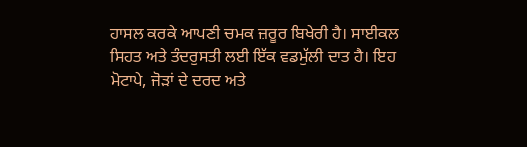ਹਾਸਲ ਕਰਕੇ ਆਪਣੀ ਚਮਕ ਜ਼ਰੂਰ ਬਿਖੇਰੀ ਹੈ। ਸਾਈਕਲ ਸਿਹਤ ਅਤੇ ਤੰਦਰੁਸਤੀ ਲਈ ਇੱਕ ਵਡਮੁੱਲੀ ਦਾਤ ਹੈ। ਇਹ ਮੋਟਾਪੇ, ਜੋੜਾਂ ਦੇ ਦਰਦ ਅਤੇ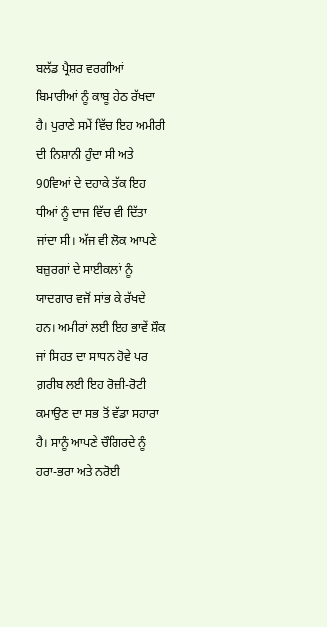ਬਲੱਡ ਪ੍ਰੈਸ਼ਰ ਵਰਗੀਆਂ ਬਿਮਾਰੀਆਂ ਨੂੰ ਕਾਬੂ ਹੇਠ ਰੱਖਦਾ ਹੈ। ਪੁਰਾਣੇ ਸਮੇਂ ਵਿੱਚ ਇਹ ਅਮੀਰੀ ਦੀ ਨਿਸ਼ਾਨੀ ਹੁੰਦਾ ਸੀ ਅਤੇ 90ਵਿਆਂ ਦੇ ਦਹਾਕੇ ਤੱਕ ਇਹ ਧੀਆਂ ਨੂੰ ਦਾਜ ਵਿੱਚ ਵੀ ਦਿੱਤਾ ਜਾਂਦਾ ਸੀ। ਅੱਜ ਵੀ ਲੋਕ ਆਪਣੇ ਬਜ਼ੁਰਗਾਂ ਦੇ ਸਾਈਕਲਾਂ ਨੂੰ ਯਾਦਗਾਰ ਵਜੋਂ ਸਾਂਭ ਕੇ ਰੱਖਦੇ ਹਨ। ਅਮੀਰਾਂ ਲਈ ਇਹ ਭਾਵੇਂ ਸ਼ੌਕ ਜਾਂ ਸਿਹਤ ਦਾ ਸਾਧਨ ਹੋਵੇ ਪਰ ਗ਼ਰੀਬ ਲਈ ਇਹ ਰੋਜ਼ੀ-ਰੋਟੀ ਕਮਾਉਣ ਦਾ ਸਭ ਤੋਂ ਵੱਡਾ ਸਹਾਰਾ ਹੈ। ਸਾਨੂੰ ਆਪਣੇ ਚੌਗਿਰਦੇ ਨੂੰ ਹਰਾ-ਭਰਾ ਅਤੇ ਨਰੋਈ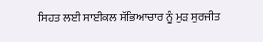ਸਿਹਤ ਲਈ ਸਾਈਕਲ ਸੱਭਿਆਚਾਰ ਨੂੰ ਮੁੜ ਸੁਰਜੀਤ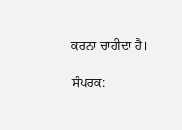ਕਰਨਾ ਚਾਹੀਦਾ ਹੈ।

ਸੰਪਰਕ: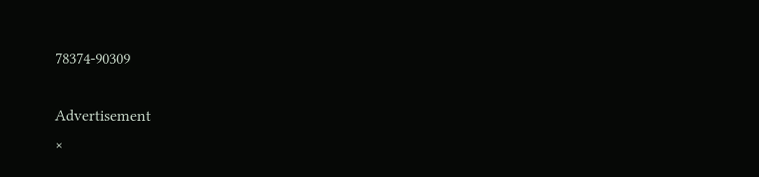78374-90309

Advertisement
×